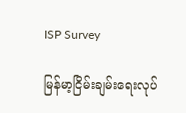ISP Survey

မြန်မာ့ငြိမ်းချမ်းရေးလုပ်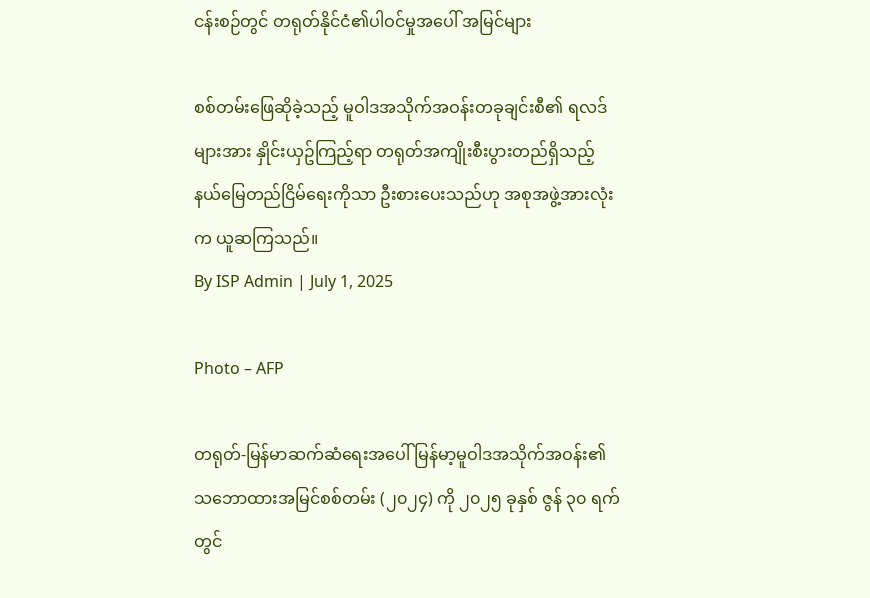ငန်းစဉ်တွင် တရုတ်နိုင်ငံ၏ပါဝင်မှုအပေါ် အမြင်များ

စစ်တမ်းဖြေဆိုခဲ့သည့် မူဝါဒအသိုက်အဝန်းတခုချင်းစီ၏ ရလဒ်များအား နှိုင်းယှဥ်ကြည့်ရာ တရုတ်အကျိုးစီးပွားတည်ရှိသည့် နယ်မြေတည်ငြိမ်ရေးကိုသာ ဦးစားပေးသည်ဟု အစုအဖွဲ့အားလုံးက ယူဆကြသည်။
By ISP Admin | July 1, 2025

Photo – AFP

တရုတ်-မြန်မာဆက်ဆံရေးအပေါ် မြန်မာ့မူဝါဒအသိုက်အဝန်း၏ သဘောထားအမြင်စစ်တမ်း (၂၀၂၄) ကို ၂၀၂၅ ခုနှစ် ဇွန် ၃၀ ရက်တွင်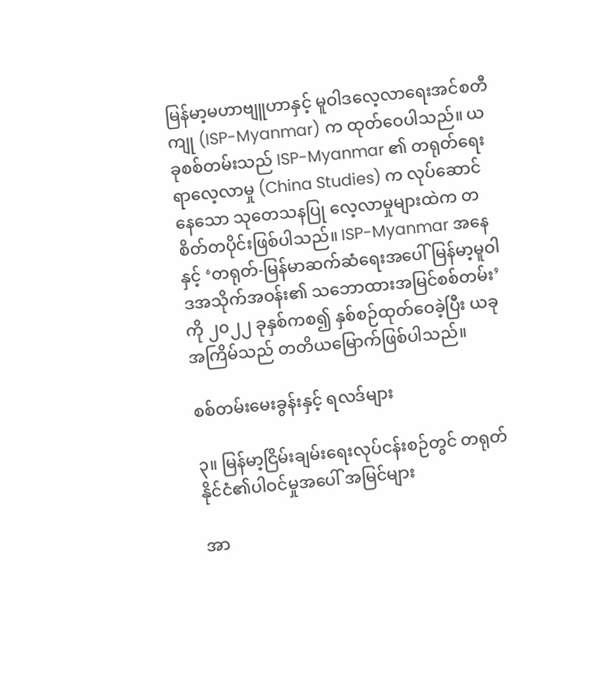မြန်မာ့မဟာဗျူဟာနှင့် မူဝါဒလေ့လာရေးအင်စတီကျု (ISP-Myanmar) က ထုတ်ဝေပါသည်။ ယခုစစ်တမ်းသည် ISP-Myanmar ၏ တရုတ်ရေးရာလေ့လာမှု (China Studies) က လုပ်ဆောင်နေသော သုတေသနပြု လေ့လာမှုများထဲက တစိတ်တပိုင်းဖြစ်ပါသည်။ ISP-Myanmar အနေနှင့် ‘တရုတ်-မြန်မာဆက်ဆံရေးအပေါ် မြန်မာ့မူဝါဒအသိုက်အဝန်း၏ သဘောထားအမြင်စစ်တမ်း’ကို ၂၀၂၂ ခုနှစ်ကစ၍ နှစ်စဉ်ထုတ်ဝေခဲ့ပြီး ယခုအကြိမ်သည် တတိယမြောက်ဖြစ်ပါသည်။

စစ်တမ်းမေးခွန်းနှင့် ရလဒ်များ

၃။ မြန်မာ့ငြိမ်းချမ်းရေးလုပ်ငန်းစဉ်တွင် တရုတ်နိုင်ငံ၏ပါဝင်မှုအပေါ် အမြင်များ

အာ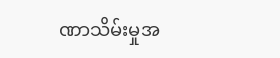ဏာသိမ်းမှုအ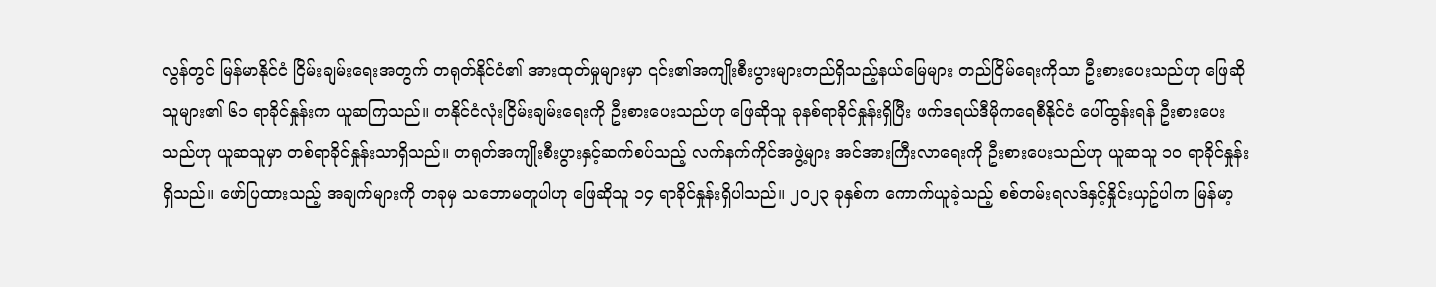လွန်တွင် မြန်မာနိုင်ငံ ငြိမ်းချမ်းရေးအတွက် တရုတ်နိုင်ငံ၏ အားထုတ်မှုများမှာ ၎င်း၏အကျိုးစီးပွားများတည်ရှိသည့်နယ်မြေများ တည်ငြိမ်ရေးကိုသာ ဦးစားပေးသည်ဟု ဖြေဆိုသူများ၏ ၆၁ ရာခိုင်နှုန်းက ယူဆကြသည်။ တနိုင်ငံလုံးငြိမ်းချမ်းရေးကို ဦးစားပေးသည်ဟု ဖြေဆိုသူ ခုနစ်ရာခိုင်နှုန်းရှိပြီး ဖက်ဒရယ်ဒီမိုကရေစီနိုင်ငံ ပေါ်ထွန်းရန် ဦးစားပေးသည်ဟု ယူဆသူမှာ တစ်ရာခိုင်နှုန်းသာရှိသည်။ တရုတ်အကျိုးစီးပွားနှင့်ဆက်စပ်သည့် လက်နက်ကိုင်အဖွဲ့များ အင်အားကြီးလာရေးကို ဦးစားပေးသည်ဟု ယူဆသူ ၁၀ ရာခိုင်နှုန်းရှိသည်။ ဖော်ပြထားသည့် အချက်များကို တခုမှ သဘောမတူပါဟု ဖြေဆိုသူ ၁၄ ရာခိုင်နှုန်းရှိပါသည်။ ၂၀၂၃ ခုနှစ်က ကောက်ယူခဲ့သည့် စစ်တမ်းရလဒ်နှင့်နှိုင်းယှဥ်ပါက မြန်မာ့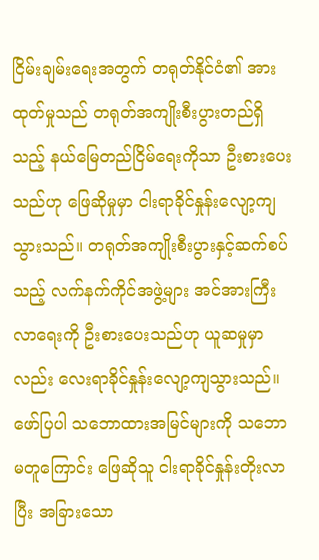ငြိမ်းချမ်းရေးအတွက် တရုတ်နိုင်ငံ၏ အားထုတ်မှုသည် တရုတ်အကျိုးစီးပွားတည်ရှိသည့် နယ်မြေတည်ငြိမ်ရေးကိုသာ ဦးစားပေးသည်ဟု ဖြေဆိုမှုမှာ ငါးရာခိုင်နှုန်းလျော့ကျသွားသည်။ တရုတ်အကျိုးစီးပွားနှင့်ဆက်စပ်သည့် လက်နက်ကိုင်အဖွဲ့များ အင်အားကြီးလာရေးကို ဦးစားပေးသည်ဟု ယူဆမှုမှာလည်း လေးရာခိုင်နှုန်းလျော့ကျသွားသည်။ ဖော်ပြပါ သဘောထားအမြင်များကို သဘောမတူကြောင်း ဖြေဆိုသူ ငါးရာခိုင်နှုန်းတိုးလာပြီး အခြားသော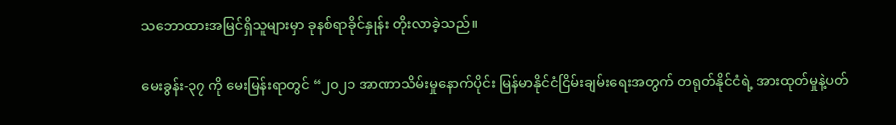သဘောထားအမြင်ရှိသူများမှာ ခုနစ်ရာခိုင်နှုန်း တိုးလာခဲ့သည်။

မေးခွန်း-၃၇ ကို မေးမြန်းရာတွင် “၂၀၂၁ အာဏာသိမ်းမှုနောက်ပိုင်း မြန်မာနိုင်ငံငြိမ်းချမ်းရေးအတွက် တရုတ်နိုင်ငံရဲ့ အားထုတ်မှုနဲ့ပတ်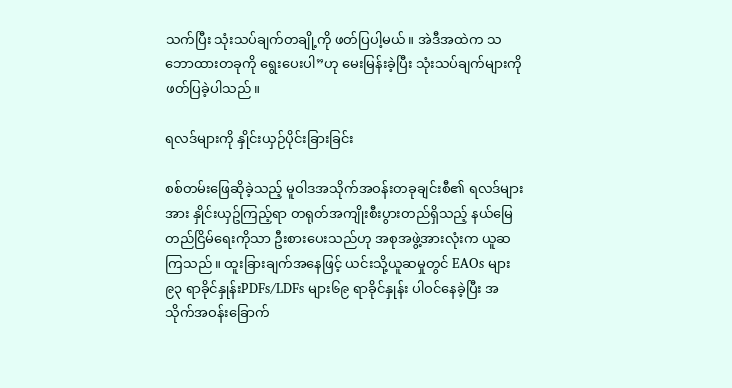သက်ပြီး သုံးသပ်ချက်တချို့ကို ဖတ်ပြပါ့မယ်။ အဲဒီအထဲက သဘောထားတခုကို ရွေးပေးပါ”ဟု မေးမြန်းခဲ့ပြီး သုံးသပ်ချက်များကို ဖတ်ပြခဲ့ပါသည်။

ရလဒ်များကို နှိုင်းယှဉ်ပိုင်းခြားခြင်း

စစ်တမ်းဖြေဆိုခဲ့သည့် မူဝါဒအသိုက်အဝန်းတခုချင်းစီ၏ ရလဒ်များအား နှိုင်းယှဥ်ကြည့်ရာ တရုတ်အကျိုးစီးပွားတည်ရှိသည့် နယ်မြေတည်ငြိမ်ရေးကိုသာ ဦးစားပေးသည်ဟု အစုအဖွဲ့အားလုံးက ယူဆကြသည်။ ထူးခြားချက်အနေဖြင့် ယင်းသို့ယူဆမှုတွင် EAOs များ၉၃ ရာခိုင်နှုန်းPDFs/LDFs များ၆၉ ရာခိုင်နှုန်း ပါဝင်နေခဲ့ပြီး အသိုက်အဝန်းခြောက်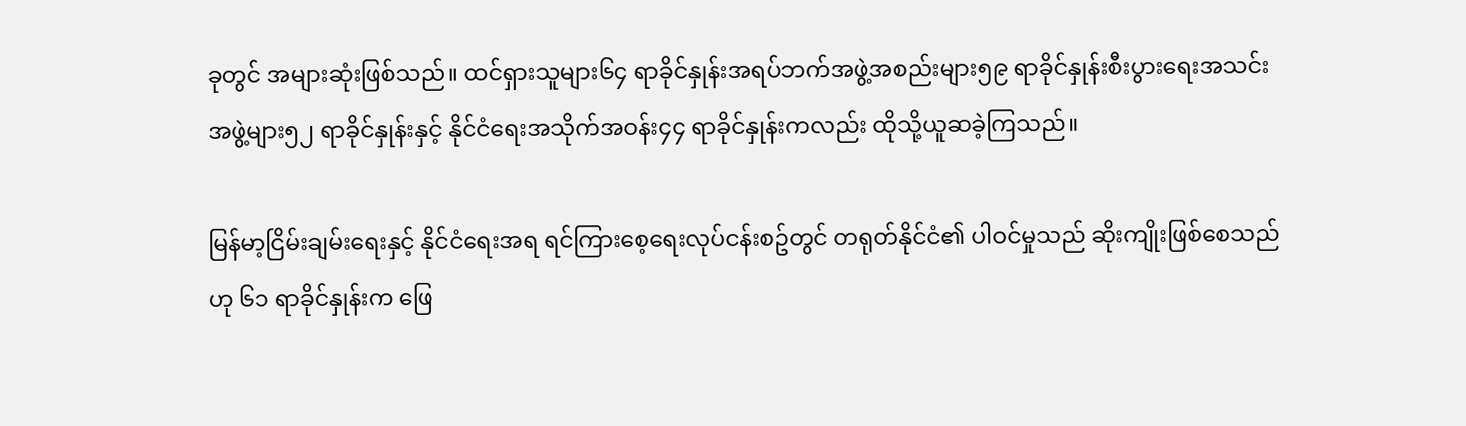ခုတွင် အများဆုံးဖြစ်သည်။ ထင်ရှားသူများ၆၄ ရာခိုင်နှုန်းအရပ်ဘက်အဖွဲ့အစည်းများ၅၉ ရာခိုင်နှုန်းစီးပွားရေးအသင်းအဖွဲ့များ၅၂ ရာခိုင်နှုန်းနှင့် နိုင်ငံရေးအသိုက်အဝန်း၄၄ ရာခိုင်နှုန်းကလည်း ထိုသို့ယူဆခဲ့ကြသည်။

မြန်မာ့ငြိမ်းချမ်းရေးနှင့် နိုင်ငံရေးအရ ရင်ကြားစေ့ရေးလုပ်ငန်းစဥ်တွင် တရုတ်နိုင်ငံ၏ ပါဝင်မှုသည် ဆိုးကျိုးဖြစ်စေသည်ဟု ၆၁ ရာခိုင်နှုန်းက ဖြေ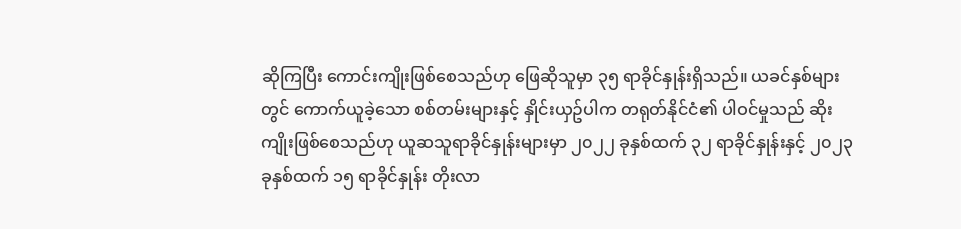ဆိုကြပြီး ကောင်းကျိုးဖြစ်စေသည်ဟု ဖြေဆိုသူမှာ ၃၅ ရာခိုင်နှုန်းရှိသည်။ ယခင်နှစ်များတွင် ကောက်ယူခဲ့သော စစ်တမ်းများနှင့် နှိုင်းယှဥ်ပါက တရုတ်နိုင်ငံ၏ ပါဝင်မှုသည် ဆိုးကျိုးဖြစ်စေသည်ဟု ယူဆသူရာခိုင်နှုန်းများမှာ ၂၀၂၂ ခုနှစ်ထက် ၃၂ ရာခိုင်နှုန်းနှင့် ၂၀၂၃ ခုနှစ်ထက် ၁၅ ရာခိုင်နှုန်း တိုးလာ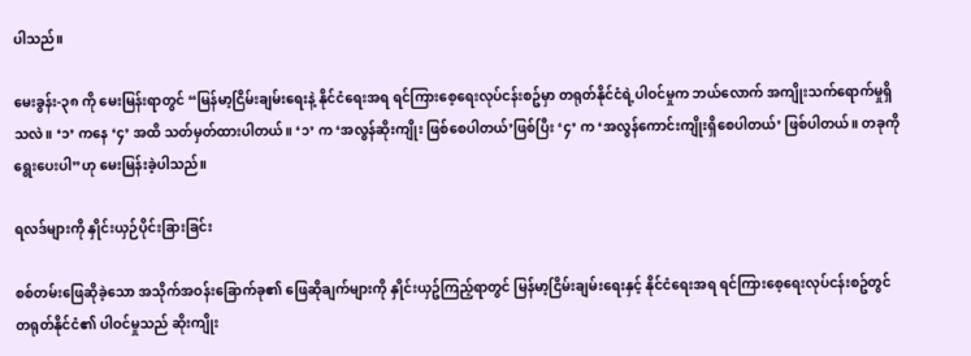ပါသည်။

မေးခွန်း-၃၈ ကို မေးမြန်းရာတွင် “မြန်မာ့ငြိမ်းချမ်းရေးနဲ့ နိုင်ငံရေးအရ ရင်ကြားစေ့ရေးလုပ်ငန်းစဥ်မှာ တရုတ်နိုင်ငံရဲ့ပါဝင်မှုက ဘယ်လောက် အကျိုးသက်ရောက်မှုရှိသလဲ။ ‘၁’ ကနေ ‘၄’ အထိ သတ်မှတ်ထားပါတယ်။ ‘၁’ က ‘အလွန်ဆိုးကျိုး ဖြစ်စေပါတယ်’ဖြစ်ပြီး ‘၄’ က ‘အလွန်ကောင်းကျိုးရှိစေပါတယ်’ ဖြစ်ပါတယ်။ တခုကို ရွေးပေးပါ”ဟု မေးမြန်းခဲ့ပါသည်။

ရလဒ်များကို နှိုင်းယှဉ်ပိုင်းခြားခြင်း

စစ်တမ်းဖြေဆိုခဲ့သော အသိုက်အဝန်းခြောက်ခု၏ ဖြေဆိုချက်များကို နှိုင်းယှဥ်ကြည့်ရာတွင် မြန်မာ့ငြိမ်းချမ်းရေးနှင့် နိုင်ငံရေးအရ ရင်ကြားစေ့ရေးလုပ်ငန်းစဥ်တွင် တရုတ်နိုင်ငံ၏ ပါဝင်မှုသည် ဆိုးကျိုး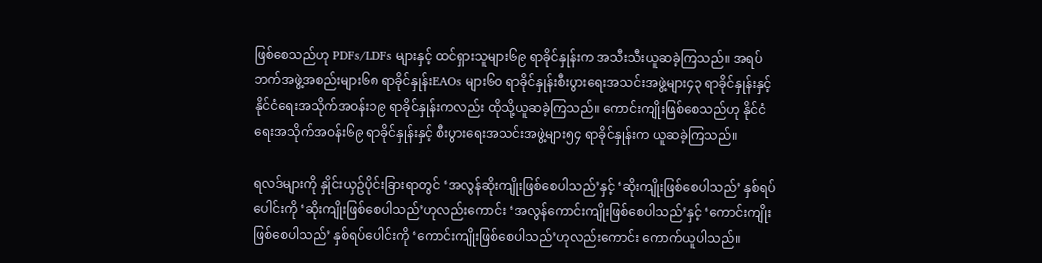ဖြစ်စေသည်ဟု PDFs/LDFs များနှင့် ထင်ရှားသူများ၆၉ ရာခိုင်နှုန်းက အသီးသီးယူဆခဲ့ကြသည်။ အရပ်ဘက်အဖွဲ့အစည်းများ၆၈ ရာခိုင်နှုန်းEAOs များ၆၀ ရာခိုင်နှုန်းစီးပွားရေးအသင်းအဖွဲ့များ၄၃ ရာခိုင်နှုန်းနှင့် နိုင်ငံရေးအသိုက်အဝန်း၁၉ ရာခိုင်နှုန်းကလည်း ထိုသို့ယူဆခဲ့ကြသည်။ ကောင်းကျိုးဖြစ်စေသည်ဟု နိုင်ငံရေးအသိုက်အဝန်း၆၉ ရာခိုင်နှုန်းနှင့် စီးပွားရေးအသင်းအဖွဲ့များ၅၄ ရာခိုင်နှုန်းက ယူဆခဲ့ကြသည်။

ရလဒ်များကို နှိုင်းယှဥ်ပိုင်းခြားရာတွင် ‘အလွန်ဆိုးကျိုးဖြစ်စေပါသည်’နှင့် ‘ဆိုးကျိုးဖြစ်စေပါသည်’ နှစ်ရပ်ပေါင်းကို ‘ဆိုးကျိုးဖြစ်စေပါသည်’ဟုလည်းကောင်း ‘အလွန်ကောင်းကျိုးဖြစ်စေပါသည်’နှင့် ‘ကောင်းကျိုးဖြစ်စေပါသည်’ နှစ်ရပ်ပေါင်းကို ‘ကောင်းကျိုးဖြစ်စေပါသည်’ဟုလည်းကောင်း ကောက်ယူပါသည်။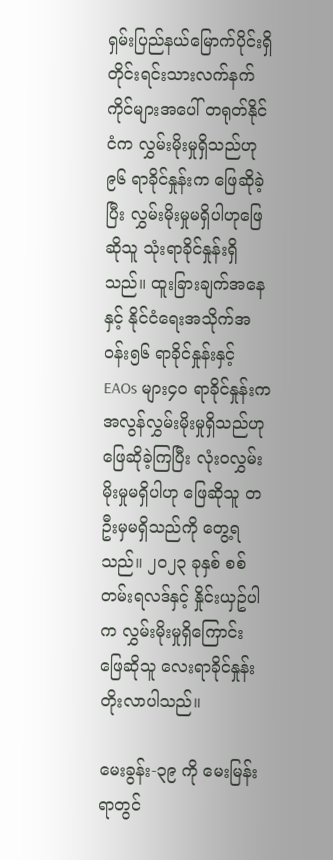ရှမ်းပြည်နယ်မြောက်ပိုင်းရှိ တိုင်းရင်းသားလက်နက်ကိုင်များအပေါ် တရုတ်နိုင်ငံက လွှမ်းမိုးမှုရှိသည်ဟု ၉၆ ရာခိုင်နှုန်းက ဖြေဆိုခဲ့ပြီး လွှမ်းမိုးမှုမရှိပါဟုဖြေဆိုသူ သုံးရာခိုင်နှုန်းရှိသည်။ ထူးခြားချက်အနေနှင့် နိုင်ငံရေးအသိုက်အဝန်း၅၆ ရာခိုင်နှုန်းနှင့် EAOs များ၄၀ ရာခိုင်နှုန်းက အလွန်လွှမ်းမိုးမှုရှိသည်ဟု ဖြေဆိုခဲ့ကြပြီး လုံးဝလွှမ်းမိုးမှုမရှိပါဟု ဖြေဆိုသူ တဦးမှမရှိသည်ကို တွေ့ရသည်။ ၂၀၂၃ ခုနှစ် စစ်တမ်းရလဒ်နှင့် နှိုင်းယှဥ်ပါက လွှမ်းမိုးမှုရှိကြောင်း ဖြေဆိုသူ လေးရာခိုင်နှုန်းတိုးလာပါသည်။

မေးခွန်း-၃၉ ကို မေးမြန်းရာတွင်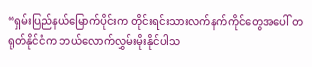“ရှမ်းပြည်နယ်မြောက်ပိုင်းက တိုင်းရင်းသားလက်နက်ကိုင်တွေအပေါ် တရုတ်နိုင်ငံက ဘယ်လောက်လွှမ်းမိုးနိုင်ပါသ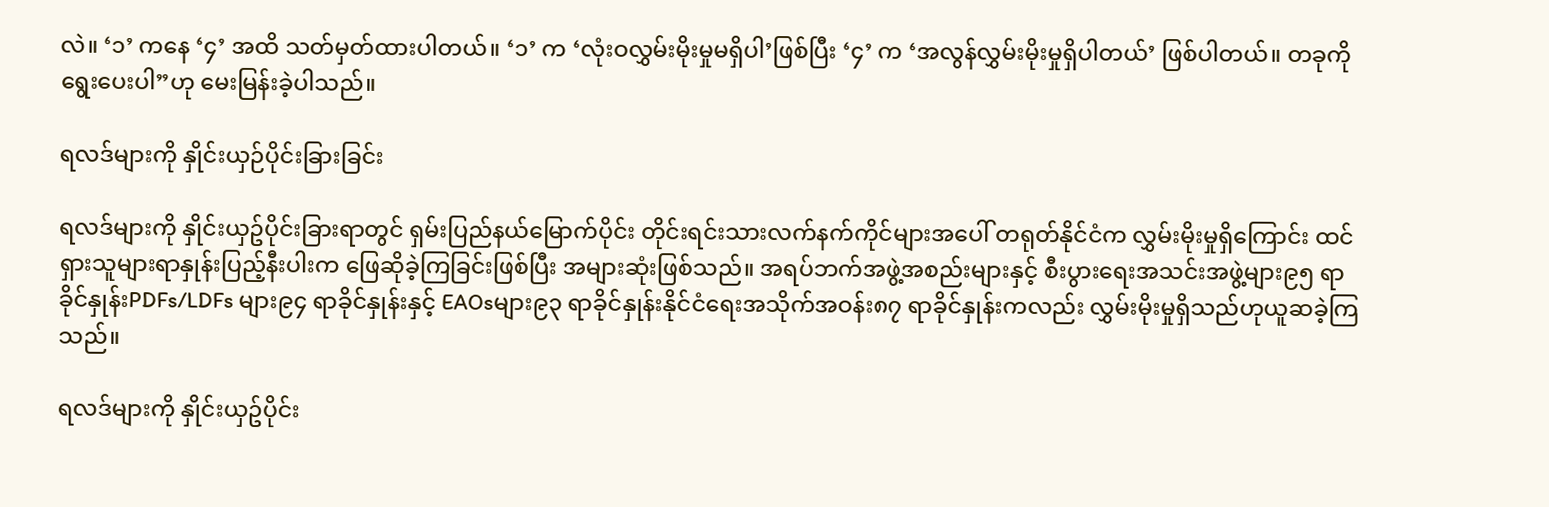လဲ။ ‘၁’ ကနေ ‘၄’ အထိ သတ်မှတ်ထားပါတယ်။ ‘၁’ က ‘လုံးဝလွှမ်းမိုးမှုမရှိပါ’ဖြစ်ပြီး ‘၄’ က ‘အလွန်လွှမ်းမိုးမှုရှိပါတယ်’ ဖြစ်ပါတယ်။ တခုကိုရွေးပေးပါ”ဟု မေးမြန်းခဲ့ပါသည်။

ရလဒ်များကို နှိုင်းယှဉ်ပိုင်းခြားခြင်း

ရလဒ်များကို နှိုင်းယှဥ်ပိုင်းခြားရာတွင် ရှမ်းပြည်နယ်မြောက်ပိုင်း တိုင်းရင်းသားလက်နက်ကိုင်များအပေါ် တရုတ်နိုင်ငံက လွှမ်းမိုးမှုရှိကြောင်း ထင်ရှားသူများရာနှုန်းပြည့်နီးပါးက ဖြေဆိုခဲ့ကြခြင်းဖြစ်ပြီး အများဆုံးဖြစ်သည်။ အရပ်ဘက်အဖွဲ့အစည်းများနှင့် စီးပွားရေးအသင်းအဖွဲ့များ၉၅ ရာခိုင်နှုန်းPDFs/LDFs များ၉၄ ရာခိုင်နှုန်းနှင့် EAOsများ၉၃ ရာခိုင်နှုန်းနိုင်ငံရေးအသိုက်အဝန်း၈၇ ရာခိုင်နှုန်းကလည်း လွှမ်းမိုးမှုရှိသည်ဟုယူဆခဲ့ကြသည်။

ရလဒ်များကို နှိုင်းယှဥ်ပိုင်း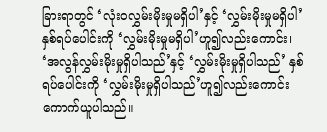ခြားရာတွင် ‘လုံးဝလွှမ်းမိုးမှုမရှိပါ’နှင့် ‘လွှမ်းမိုးမှုမရှိပါ’ နှစ်ရပ်ပေါင်းကို ‘လွှမ်းမိုးမှုမရှိပါ’ဟူ၍လည်းကောင်း၊ ‘အလွန်လွှမ်းမိုးမှုရှိပါသည်’နှင့် ‘လွှမ်းမိုးမှုရှိပါသည်’ နှစ်ရပ်ပေါင်းကို ‘လွှမ်းမိုးမှုရှိပါသည်’ဟူ၍လည်းကောင်း ကောက်ယူပါသည်။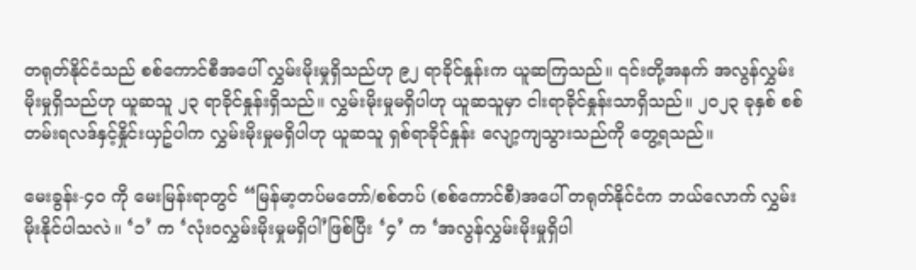တရုတ်နိုင်ငံသည် စစ်ကောင်စီအပေါ် လွှမ်းမိုးမှုရှိသည်ဟု ၉၂ ရာခိုင်နှုန်းက ယူဆကြသည်။ ၎င်းတို့အနက် အလွန်လွှမ်းမိုးမှုရှိသည်ဟု ယူဆသူ ၂၃ ရာခိုင်နှုန်းရှိသည်။ လွှမ်းမိုးမှုမရှိပါဟု ယူဆသူမှာ ငါးရာခိုင်နှုန်းသာရှိသည်။ ၂၀၂၃ ခုနှစ် စစ်တမ်းရလဒ်နှင့်နှိုင်းယှဥ်ပါက လွှမ်းမိုးမှုမရှိပါဟု ယူဆသူ ရှစ်ရာခိုင်နှုန်း လျော့ကျသွားသည်ကို တွေ့ရသည်။

မေးခွန်း-၄၀ ကို မေးမြန်းရာတွင် “မြန်မာ့တပ်မတော်/စစ်တပ် (စစ်ကောင်စီ)အပေါ် တရုတ်နိုင်ငံက ဘယ်လောက် လွှမ်းမိုးနိုင်ပါသလဲ။ ‘၁’ က ‘လုံးဝလွှမ်းမိုးမှုမရှိပါ’ဖြစ်ပြီး ‘၄’ က ‘အလွန်လွှမ်းမိုးမှုရှိပါ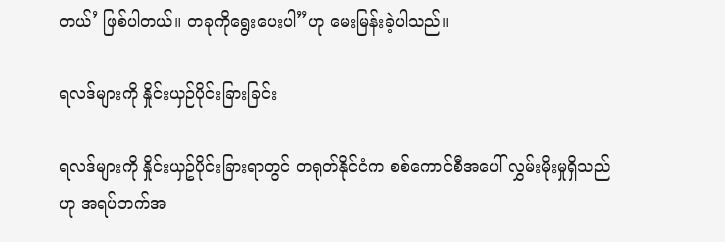တယ်’ ဖြစ်ပါတယ်။ တခုကိုရွေးပေးပါ”ဟု မေးမြန်းခဲ့ပါသည်။

ရလဒ်များကို နှိုင်းယှဉ်ပိုင်းခြားခြင်း

ရလဒ်များကို နှိုင်းယှဥ်ပိုင်းခြားရာတွင် တရုတ်နိုင်ငံက စစ်ကောင်စီအပေါ် လွှမ်းမိုးမှုရှိသည်ဟု အရပ်ဘက်အ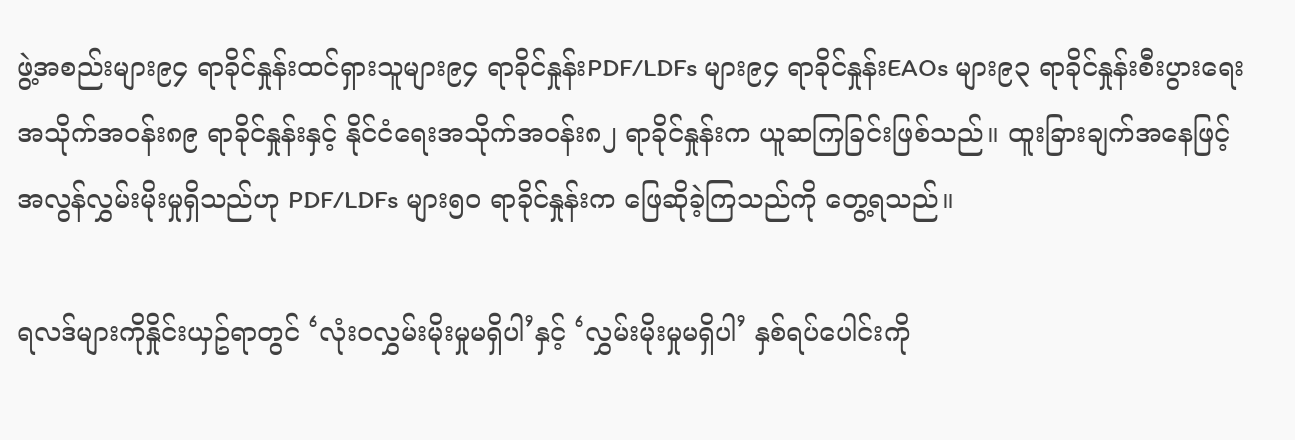ဖွဲ့အစည်းများ၉၄ ရာခိုင်နှုန်းထင်ရှားသူများ၉၄ ရာခိုင်နှုန်းPDF/LDFs များ၉၄ ရာခိုင်နှုန်းEAOs များ၉၃ ရာခိုင်နှုန်းစီးပွားရေးအသိုက်အဝန်း၈၉ ရာခိုင်နှုန်းနှင့် နိုင်ငံရေးအသိုက်အဝန်း၈၂ ရာခိုင်နှုန်းက ယူဆကြခြင်းဖြစ်သည်။ ထူးခြားချက်အနေဖြင့် အလွန်လွှမ်းမိုးမှုရှိသည်ဟု PDF/LDFs များ၅၀ ရာခိုင်နှုန်းက ဖြေဆိုခဲ့ကြသည်ကို တွေ့ရသည်။

ရလဒ်များကိုနှိုင်းယှဥ်ရာတွင် ‘လုံးဝလွှမ်းမိုးမှုမရှိပါ’နှင့် ‘လွှမ်းမိုးမှုမရှိပါ’ နှစ်ရပ်ပေါင်းကို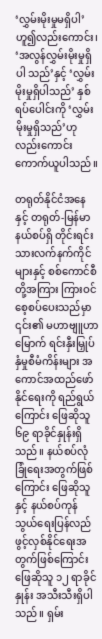‘လွှမ်းမိုးမှုမရှိပါ’ဟူ၍လည်းကောင်း၊ ‘အလွန်လွှမ်းမိုးမှုရှိပါ သည်’နှင့် ‘လွှမ်းမိုးမှုရှိပါသည်’ နှစ်ရပ်ပေါင်းကို ‘လွှမ်းမိုးမှုရှိသည်’ဟုလည်းကောင်း ကောက်ယူပါသည်။

တရုတ်နိုင်ငံအနေနှင့် တရုတ်-မြန်မာနယ်စပ်ရှိ တိုင်းရင်းသားလက်နက်ကိုင်များနှင့် စစ်ကောင်စီတို့အကြား ကြားဝင်စေ့စပ်ပေးသည်မှာ ၎င်း၏ မဟာဗျူဟာမြောက် ရင်းနှီးမြှုပ်နှံမှုစီမံကိန်းများ အကောင်အထည်ဖော်နိုင်ရေးကို ရည်ရွယ်ကြောင်း ဖြေဆိုသူ ၆၉ ရာခိုင်နှုန်းရှိသည်။ နယ်စပ်လုံခြုံရေးအတွက်ဖြစ်ကြောင်း ဖြေဆိုသူနှင့် နယ်စပ်ကုန်သွယ်ရေးပြန်လည် ဖွင့်လှစ်နိုင်ရေးအတွက်ဖြစ်ကြောင်း ဖြေဆိုသူ ၁၂ ရာခိုင်နှုန်း အသီးသီးရှိပါသည်။ ရှမ်း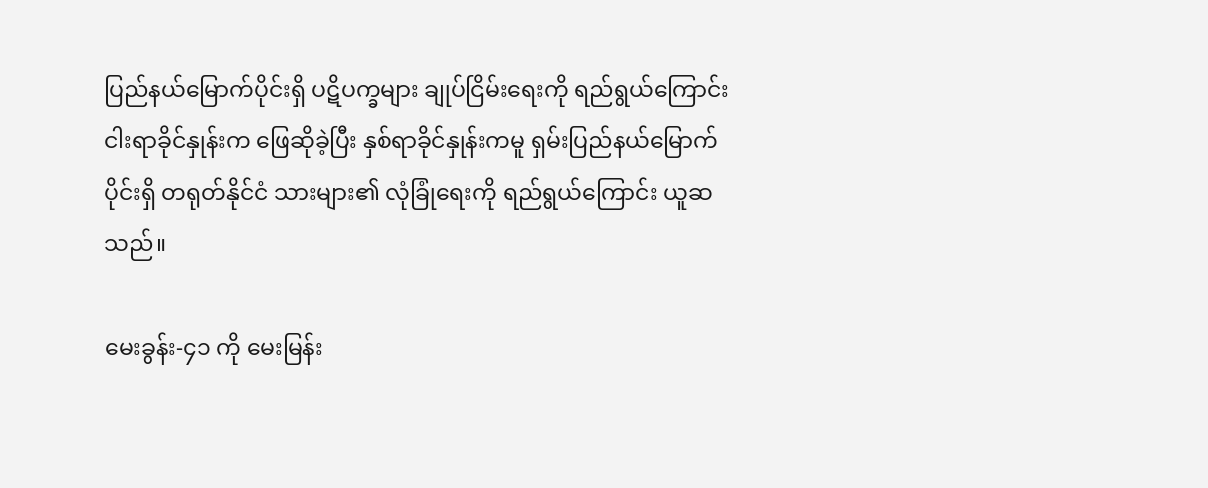ပြည်နယ်မြောက်ပိုင်းရှိ ပဋိပက္ခများ ချုပ်ငြိမ်းရေးကို ရည်ရွယ်ကြောင်း ငါးရာခိုင်နှုန်းက ဖြေဆိုခဲ့ပြီး နှစ်ရာခိုင်နှုန်းကမူ ရှမ်းပြည်နယ်မြောက်ပိုင်းရှိ တရုတ်နိုင်ငံ သားများ၏ လုံခြုံရေးကို ရည်ရွယ်ကြောင်း ယူဆသည်။

မေးခွန်း-၄၁ ကို မေးမြန်း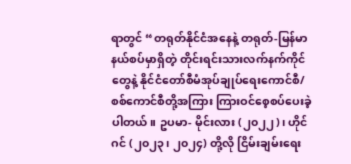ရာတွင် “တရုတ်နိုင်ငံအနေနဲ့ တရုတ်-မြန်မာနယ်စပ်မှာရှိတဲ့ တိုင်းရင်းသားလက်နက်ကိုင်တွေနဲ့ နိုင်ငံတော်စီမံအုပ်ချုပ်ရေးကောင်စီ/စစ်ကောင်စီတို့အကြား ကြားဝင်စေ့စပ်ပေးခဲ့ပါတယ်။ ဥပမာ- မိုင်းလား (၂၀၂၂)၊ ဟိုင်ဂင် (၂၀၂၃၊ ၂၀၂၄) တို့လို ငြိမ်းချမ်းရေး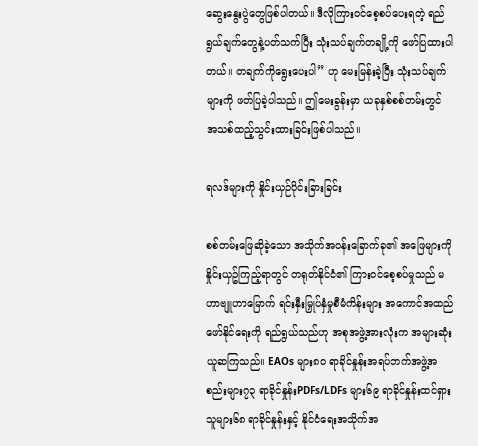ဆွေးနွေးပွဲတွေဖြစ်ပါတယ်။ ဒီလိုကြားဝင်စေ့စပ်ပေးရတဲ့ ရည်ရွယ်ချက်တွေနဲ့ပတ်သက်ပြီး သုံးသပ်ချက်တချို့ကို ဖော်ပြထားပါတယ်။ တချက်ကိုရွေးပေးပါ” ဟု မေးမြန်းခဲ့ပြီး သုံးသပ်ချက်များကို ဖတ်ပြခဲ့ပါသည်။ ဤမေးခွန်းမှာ ယခုနှစ်စစ်တမ်းတွင် အသစ်ထည့်သွင်းထားခြင်းဖြစ်ပါသည်။

ရလဒ်များကို နှိုင်းယှဉ်ပိုင်းခြားခြင်း

စစ်တမ်းဖြေဆိုခဲ့သော အသိုက်အဝန်းခြောက်ခု၏ အဖြေများကို နှိုင်းယှဥ်ကြည့်ရာတွင် တရုတ်နိုင်ငံ၏ ကြားဝင်စေ့စပ်မှုသည် မဟာဗျူဟာမြောက် ရင်းနှီးမြှုပ်နှံမှုစီမံကိန်းများ အကောင်အထည်ဖော်နိုင်ရေးကို ရည်ရွယ်သည်ဟု အစုအဖွဲ့အားလုံးက အများဆုံးယူဆကြသည်။ EAOs များ၈၀ ရာခိုင်နှုန်းအရပ်ဘက်အဖွဲ့အစည်းများ၇၃ ရာခိုင်နှုန်းPDFs/LDFs များ၆၉ ရာခိုင်နှုန်းထင်ရှားသူများ၆၈ ရာခိုင်နှုန်းနှင့် နိုင်ငံရေးအသိုက်အ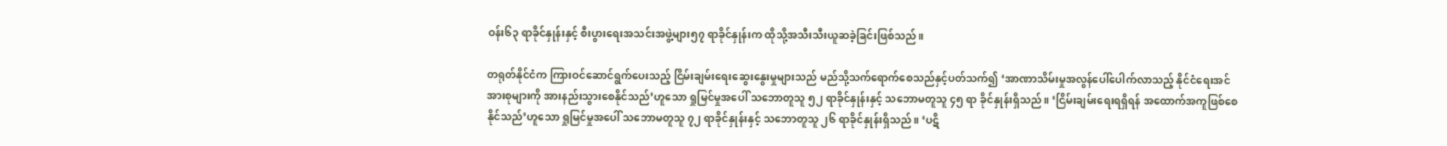ဝန်း၆၃ ရာခိုင်နှုန်းနှင့် စီးပွားရေးအသင်းအဖွဲ့များ၅၇ ရာခိုင်နှုန်းက ထိုသို့အသီးသီးယူဆခဲ့ခြင်းဖြစ်သည်။

တရုတ်နိုင်ငံက ကြားဝင်ဆောင်ရွက်ပေးသည့် ငြိမ်းချမ်းရေးဆွေးနွေးမှုများသည် မည်သို့သက်ရောက်စေသည်နှင့်ပတ်သက်၍ ‘အာဏာသိမ်းမှုအလွန်ပေါ်ပေါက်လာသည့် နိုင်ငံရေးအင်အားစုများကို အားနည်းသွားစေနိုင်သည်’ဟူသော ရှုမြင်မှုအပေါ် သဘောတူသူ ၅၂ ရာခိုင်နှုန်းနှင့် သဘောမတူသူ ၄၅ ရာ ခိုင်နှုန်းရှိသည်။ ‘ငြိမ်းချမ်းရေးရရှိရန် အထောက်အကူဖြစ်စေနိုင်သည်’ဟူသော ရှုမြင်မှုအပေါ် သဘောမတူသူ ၇၂ ရာခိုင်နှုန်းနှင့် သဘောတူသူ ၂၆ ရာခိုင်နှုန်းရှိသည်။ ‘ပဋိ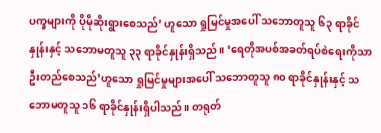ပက္ခများကို ပိုမိုဆိုးရွားစေသည်’ ဟူသော ရှုမြင်မှုအပေါ် သဘောတူသူ ၆၃ ရာခိုင်နှုန်းနှင့် သဘောမတူသူ ၃၃ ရာခိုင်နှုန်းရှိသည်။ ‘ရေတိုအပစ်အခတ်ရပ်စဲရေးကိုသာ ဦးတည်စေသည်’ဟူသော ရှုမြင်မှုများအပေါ် သဘောတူသူ ၈၀ ရာခိုင်နှုန်းနှင့် သဘောမတူသူ ၁၆ ရာခိုင်နှုန်းရှိပါသည်။ တရုတ်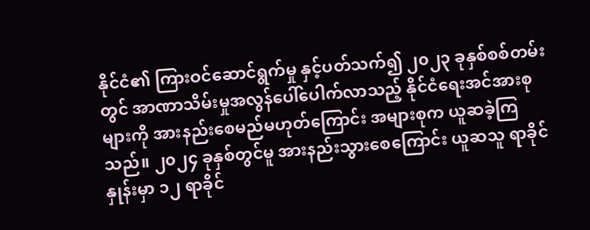နိုင်ငံ၏ ကြားဝင်ဆောင်ရွက်မှု နှင့်ပတ်သက်၍ ၂၀၂၃ ခုနှစ်စစ်တမ်းတွင် အာဏာသိမ်းမှုအလွန်ပေါ်ပေါက်လာသည့် နိုင်ငံရေးအင်အားစု များကို အားနည်းစေမည်မဟုတ်ကြောင်း အများစုက ယူဆခဲ့ကြသည်။ ၂၀၂၄ ခုနှစ်တွင်မူ အားနည်းသွားစေကြောင်း ယူဆသူ ရာခိုင်နှုန်းမှာ ၁၂ ရာခိုင်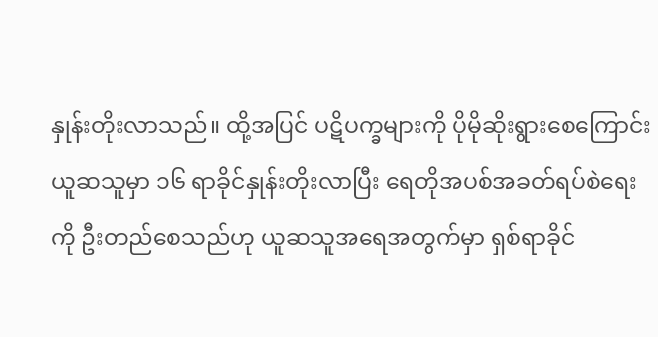နှုန်းတိုးလာသည်။ ထို့အပြင် ပဋိပက္ခများကို ပိုမိုဆိုးရွားစေကြောင်း ယူဆသူမှာ ၁၆ ရာခိုင်နှုန်းတိုးလာပြီး ရေတိုအပစ်အခတ်ရပ်စဲရေးကို ဦးတည်စေသည်ဟု ယူဆသူအရေအတွက်မှာ ရှစ်ရာခိုင်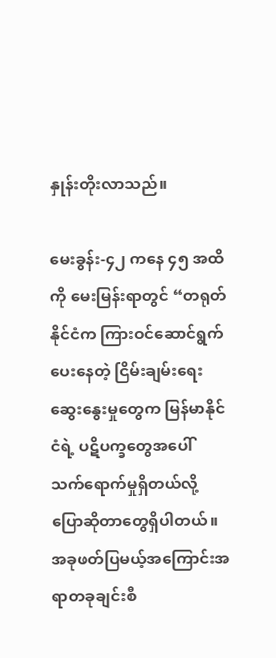နှုန်းတိုးလာသည်။

မေးခွန်း-၄၂ ကနေ ၄၅ အထိကို မေးမြန်းရာတွင် “တရုတ်နိုင်ငံက ကြားဝင်ဆောင်ရွက်ပေးနေတဲ့ ငြိမ်းချမ်းရေးဆွေးနွေးမှုတွေက မြန်မာနိုင်ငံရဲ့ ပဋိပက္ခတွေအပေါ် သက်ရောက်မှုရှိတယ်လို့ ပြောဆိုတာတွေရှိပါတယ်။ အခုဖတ်ပြမယ့်အကြောင်းအရာတခုချင်းစီ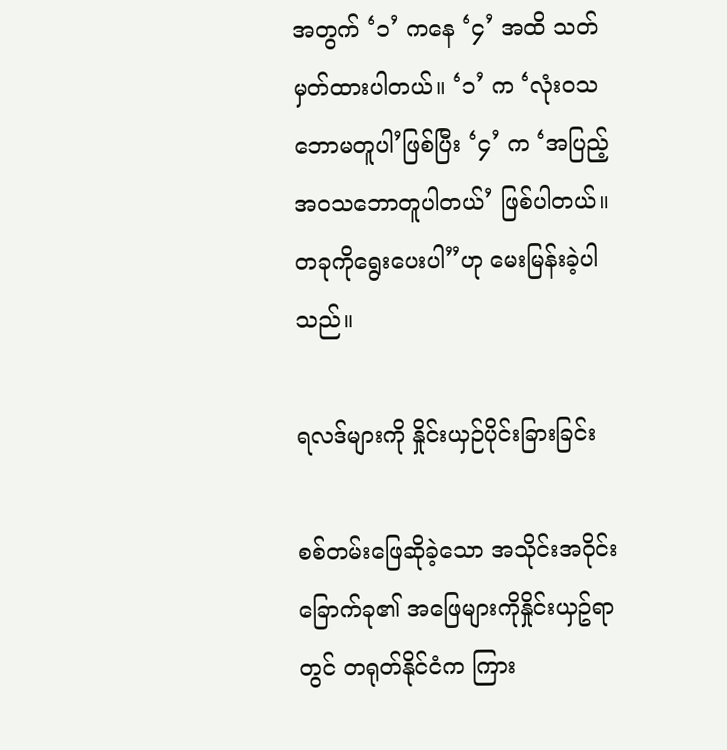အတွက် ‘၁’ ကနေ ‘၄’ အထိ သတ်မှတ်ထားပါတယ်။ ‘၁’ က ‘လုံးဝသဘောမတူပါ’ဖြစ်ပြီး ‘၄’ က ‘အပြည့်အဝသဘောတူပါတယ်’ ဖြစ်ပါတယ်။ တခုကိုရွေးပေးပါ”ဟု မေးမြန်းခဲ့ပါသည်။

ရလဒ်များကို နှိုင်းယှဉ်ပိုင်းခြားခြင်း

စစ်တမ်းဖြေဆိုခဲ့သော အသိုင်းအဝိုင်းခြောက်ခု၏ အဖြေများကိုနှိုင်းယှဥ်ရာတွင် တရုတ်နိုင်ငံက ကြား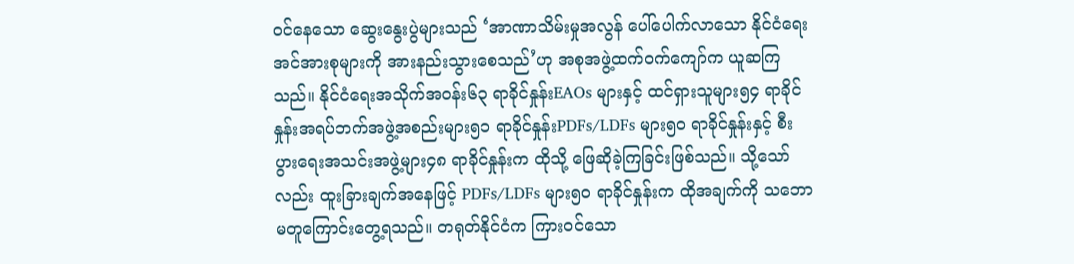ဝင်နေသော ဆွေးနွေးပွဲများသည် ‘အာဏာသိမ်းမှုအလွန် ပေါ်ပေါက်လာသော နိုင်ငံရေးအင်အားစုများကို အားနည်းသွားစေသည်’ဟု အစုအဖွဲ့ထက်ဝက်ကျော်က ယူဆကြသည်။ နိုင်ငံရေးအသိုက်အဝန်း၆၃ ရာခိုင်နှုန်းEAOs များနှင့် ထင်ရှားသူများ၅၄ ရာခိုင်နှုန်းအရပ်ဘက်အဖွဲ့အစည်းများ၅၁ ရာခိုင်နှုန်းPDFs/LDFs များ၅၀ ရာခိုင်နှုန်းနှင့် စီးပွားရေးအသင်းအဖွဲ့များ၄၈ ရာခိုင်နှုန်းက ထိုသို့ ဖြေဆိုခဲ့ကြခြင်းဖြစ်သည်။ သို့သော်လည်း ထူးခြားချက်အနေဖြင့် PDFs/LDFs များ၅၀ ရာခိုင်နှုန်းက ထိုအချက်ကို သဘောမတူကြောင်းတွေ့ရသည်။ တရုတ်နိုင်ငံက ကြားဝင်သော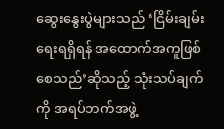ဆွေးနွေးပွဲများသည် ‘ငြိမ်းချမ်းရေးရရှိရန် အထောက်အကူဖြစ်စေသည်’ဆိုသည့် သုံးသပ်ချက်ကို အရပ်ဘက်အဖွဲ့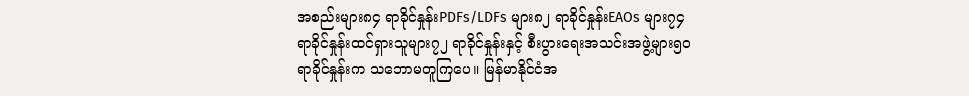အစည်းများ၈၄ ရာခိုင်နှုန်းPDFs/LDFs များ၈၂ ရာခိုင်နှုန်းEAOs များ၇၄ ရာခိုင်နှုန်းထင်ရှားသူများ၇၂ ရာခိုင်နှုန်းနှင့် စီးပွားရေးအသင်းအဖွဲ့များ၅၀ ရာခိုင်နှုန်းက သဘောမတူကြပေ။ မြန်မာနိုင်ငံအ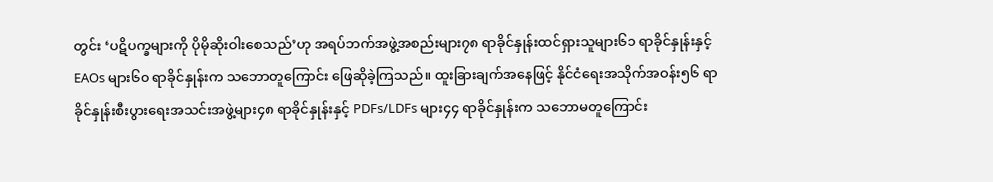တွင်း ‘ပဋိပက္ခများကို ပိုမိုဆိုးဝါးစေသည်’ဟု အရပ်ဘက်အဖွဲ့အစည်းများ၇၈ ရာခိုင်နှုန်းထင်ရှားသူများ၆၁ ရာခိုင်နှုန်းနှင့် EAOs များ၆၀ ရာခိုင်နှုန်းက သဘောတူကြောင်း ဖြေဆိုခဲ့ကြသည်။ ထူးခြားချက်အနေဖြင့် နိုင်ငံရေးအသိုက်အဝန်း၅၆ ရာခိုင်နှုန်းစီးပွားရေးအသင်းအဖွဲ့များ၄၈ ရာခိုင်နှုန်းနှင့် PDFs/LDFs များ၄၄ ရာခိုင်နှုန်းက သဘောမတူကြောင်း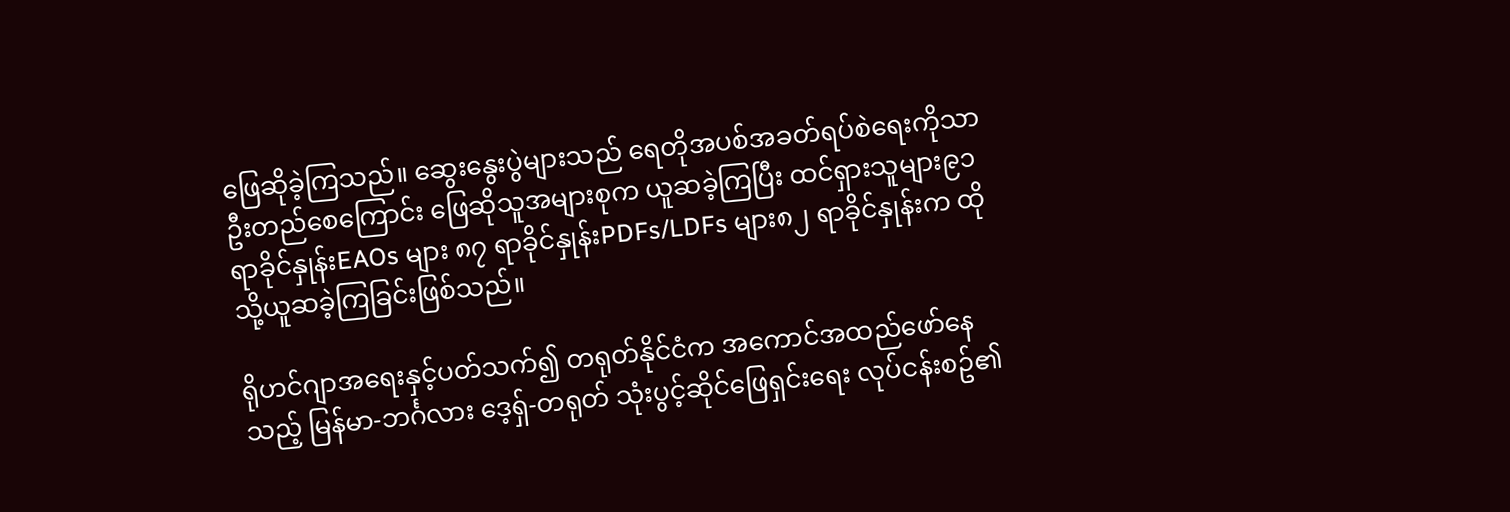ဖြေဆိုခဲ့ကြသည်။ ဆွေးနွေးပွဲများသည် ရေတိုအပစ်အခတ်ရပ်စဲရေးကိုသာ ဦးတည်စေကြောင်း ဖြေဆိုသူအများစုက ယူဆခဲ့ကြပြီး ထင်ရှားသူများ၉၁ ရာခိုင်နှုန်းEAOs များ ၈၇ ရာခိုင်နှုန်းPDFs/LDFs များ၈၂ ရာခိုင်နှုန်းက ထိုသို့ယူဆခဲ့ကြခြင်းဖြစ်သည်။

ရိုဟင်ဂျာအရေးနှင့်ပတ်သက်၍ တရုတ်နိုင်ငံက အကောင်အထည်ဖော်နေသည့် မြန်မာ-ဘင်္ဂလား ဒေ့ရှ်-တရုတ် သုံးပွင့်ဆိုင်ဖြေရှင်းရေး လုပ်ငန်းစဥ်၏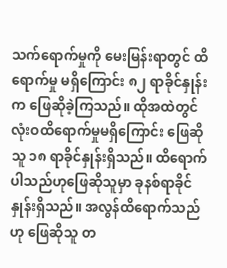သက်ရောက်မှုကို မေးမြန်းရာတွင် ထိရောက်မှု မရှိကြောင်း ၈၂ ရာခိုင်နှုန်းက ဖြေဆိုခဲ့ကြသည်။ ထိုအထဲတွင် လုံးဝထိရောက်မှုမရှိကြောင်း ဖြေဆိုသူ ၁၈ ရာခိုင်နှုန်းရှိသည်။ ထိရောက်ပါသည်ဟုဖြေဆိုသူမှာ ခုနစ်ရာခိုင်နှုန်းရှိသည်။ အလွန်ထိရောက်သည်ဟု ဖြေဆိုသူ တ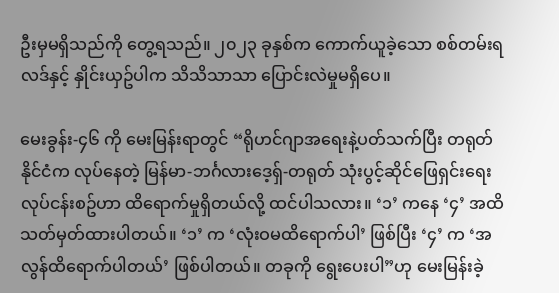ဦးမှမရှိသည်ကို တွေ့ရသည်။ ၂၀၂၃ ခုနှစ်က ကောက်ယူခဲ့သော စစ်တမ်းရလဒ်နှင့် နှိုင်းယှဥ်ပါက သိသိသာသာ ပြောင်းလဲမှုမရှိပေ။

မေးခွန်း-၄၆ ကို မေးမြန်းရာတွင် “ရိုဟင်ဂျာအရေးနဲ့ပတ်သက်ပြီး တရုတ်နိုင်ငံက လုပ်နေတဲ့ မြန်မာ-ဘင်္ဂလားဒေ့ရှ်-တရုတ် သုံးပွင့်ဆိုင်ဖြေရှင်းရေး လုပ်ငန်းစဥ်ဟာ ထိရောက်မှုရှိတယ်လို့ ထင်ပါသလား။ ‘၁’ ကနေ ‘၄’ အထိ သတ်မှတ်ထားပါတယ်။ ‘၁’ က ‘လုံးဝမထိရောက်ပါ’ ဖြစ်ပြီး ‘၄’ က ‘အလွန်ထိရောက်ပါတယ်’ ဖြစ်ပါတယ်။ တခုကို ရွေးပေးပါ”ဟု မေးမြန်းခဲ့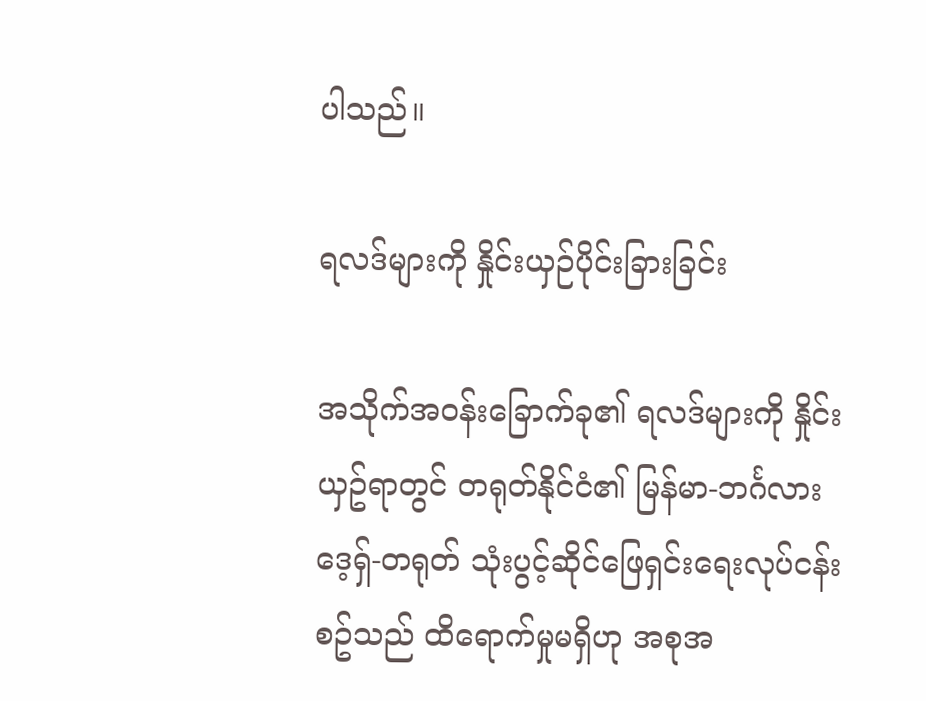ပါသည်။

ရလဒ်များကို နှိုင်းယှဉ်ပိုင်းခြားခြင်း

အသိုက်အဝန်းခြောက်ခု၏ ရလဒ်များကို နှိုင်းယှဥ်ရာတွင် တရုတ်နိုင်ငံ၏ မြန်မာ-ဘင်္ဂလားဒေ့ရှ်-တရုတ် သုံးပွင့်ဆိုင်ဖြေရှင်းရေးလုပ်ငန်းစဥ်သည် ထိရောက်မှုမရှိဟု အစုအ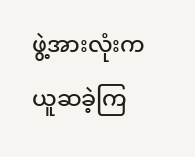ဖွဲ့အားလုံးက ယူဆခဲ့ကြ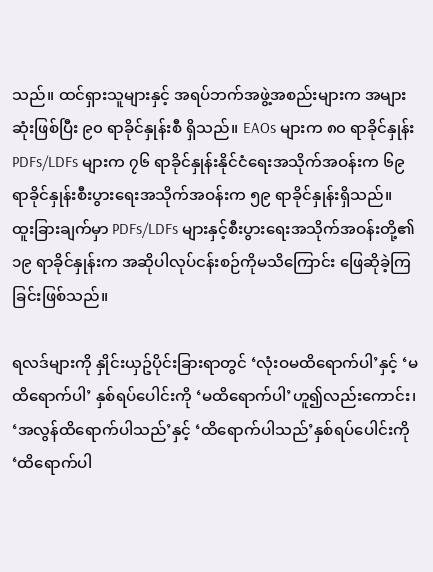သည်။ ထင်ရှားသူများနှင့် အရပ်ဘက်အဖွဲ့အစည်းများက အများဆုံးဖြစ်ပြီး ၉၀ ရာခိုင်နှုန်းစီ ရှိသည်။ EAOs များက ၈၀ ရာခိုင်နှုန်းPDFs/LDFs များက ၇၆ ရာခိုင်နှုန်းနိုင်ငံရေးအသိုက်အဝန်းက ၆၉ ရာခိုင်နှုန်းစီးပွားရေးအသိုက်အဝန်းက ၅၉ ရာခိုင်နှုန်းရှိသည်။ ထူးခြားချက်မှာ PDFs/LDFs များနှင့်စီးပွားရေးအသိုက်အဝန်းတို့၏ ၁၉ ရာခိုင်နှုန်းက အဆိုပါလုပ်ငန်းစဉ်ကိုမသိကြောင်း ဖြေဆိုခဲ့ကြခြင်းဖြစ်သည်။

ရလဒ်များကို နှိုင်းယှဥ်ပိုင်းခြားရာတွင် ‘လုံးဝမထိရောက်ပါ’နှင့် ‘မထိရောက်ပါ’ နှစ်ရပ်ပေါင်းကို ‘မထိရောက်ပါ’ဟူ၍လည်းကောင်း၊ ‘အလွန်ထိရောက်ပါသည်’နှင့် ‘ထိရောက်ပါသည်’နှစ်ရပ်ပေါင်းကို ‘ထိရောက်ပါ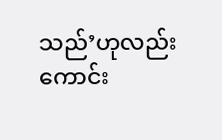သည်’ဟုလည်းကောင်း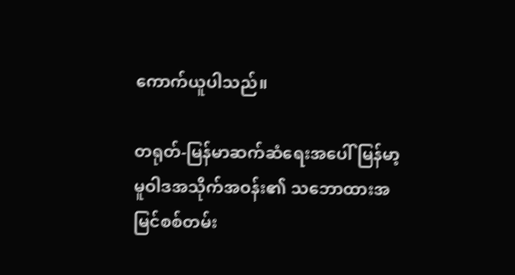ကောက်ယူပါသည်။

တရုတ်-မြန်မာဆက်ဆံရေးအပေါ် မြန်မာ့မူဝါဒအသိုက်အဝန်း၏ သဘောထားအမြင်စစ်တမ်း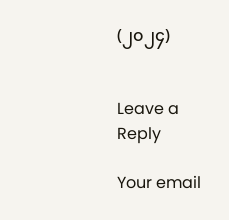(၂၀၂၄)


Leave a Reply

Your email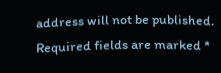address will not be published. Required fields are marked *